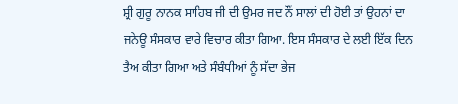ਸ਼੍ਰੀ ਗੁਰੂ ਨਾਨਕ ਸਾਹਿਬ ਜੀ ਦੀ ਉਮਰ ਜਦ ਨੌਂ ਸਾਲਾਂ ਦੀ ਹੋਈ ਤਾਂ ਉਹਨਾਂ ਦਾ ਜਨੇਊ ਸੰਸਕਾਰ ਵਾਰੇ ਵਿਚਾਰ ਕੀਤਾ ਗਿਆ. ਇਸ ਸੰਸਕਾਰ ਦੇ ਲਈ ਇੱਕ ਦਿਨ ਤੈਅ ਕੀਤਾ ਗਿਆ ਅਤੇ ਸੰਬੰਧੀਆਂ ਨੂੰ ਸੱਦਾ ਭੇਜ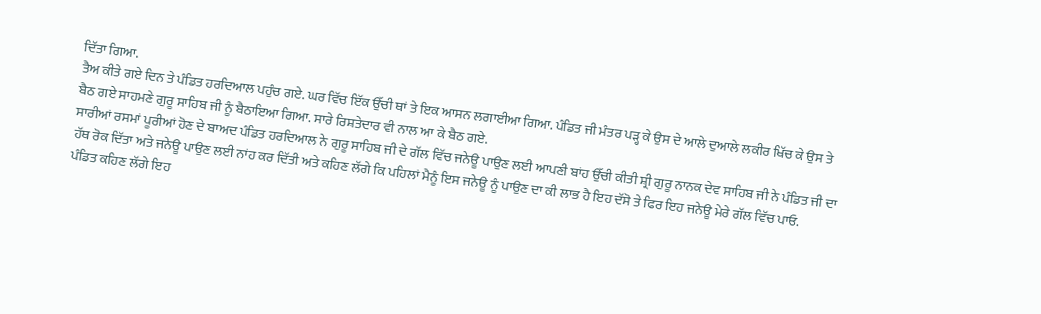ਦਿੱਤਾ ਗਿਆ.
ਤੈਅ ਕੀਤੇ ਗਏ ਦਿਨ ਤੇ ਪੰਡਿਤ ਹਰਦਿਆਲ ਪਹੁੰਚ ਗਏ. ਘਰ ਵਿੱਚ ਇੱਕ ਉੱਚੀ ਥਾਂ ਤੇ ਇਕ ਆਸਨ ਲਗਾਈਆ ਗਿਆ. ਪੰਡਿਤ ਜੀ ਮੰਤਰ ਪੜ੍ਹ ਕੇ ਉਸ ਦੇ ਆਲੇ ਦੁਆਲੇ ਲਕੀਰ ਖਿੱਚ ਕੇ ਉਸ ਤੇ ਬੈਠ ਗਏ ਸਾਹਮਣੇ ਗੁਰੂ ਸਾਹਿਬ ਜੀ ਨੂੰ ਬੈਠਾਇਆ ਗਿਆ. ਸਾਰੇ ਰਿਸ਼ਤੇਦਾਰ ਵੀ ਨਾਲ ਆ ਕੇ ਬੈਠ ਗਏ.
ਸਾਰੀਆਂ ਰਸਮਾਂ ਪੂਰੀਆਂ ਹੋਣ ਦੇ ਬਾਅਦ ਪੰਡਿਤ ਹਰਦਿਆਲ ਨੇ ਗੁਰੂ ਸਾਹਿਬ ਜੀ ਦੇ ਗੱਲ ਵਿੱਚ ਜਨੇਊ ਪਾਉਣ ਲਈ ਆਪਣੀ ਬਾਂਹ ਉੱਚੀ ਕੀਤੀ ਸ਼੍ਰੀ ਗੁਰੂ ਨਾਨਕ ਦੇਵ ਸਾਹਿਬ ਜੀ ਨੇ ਪੰਡਿਤ ਜੀ ਦਾ ਹੱਥ ਰੋਕ ਦਿੱਤਾ ਅਤੇ ਜਨੇਊ ਪਾਉਣ ਲਈ ਨਾਂਹ ਕਰ ਦਿੱਤੀ ਅਤੇ ਕਹਿਣ ਲੱਗੇ ਕਿ ਪਹਿਲਾਂ ਮੈਨੂੰ ਇਸ ਜਨੇਊ ਨੂੰ ਪਾਉਣ ਦਾ ਕੀ ਲਾਭ ਹੈ ਇਹ ਦੱਸੋ ਤੇ ਫਿਰ ਇਹ ਜਨੇਊ ਮੇਰੇ ਗੱਲ ਵਿੱਚ ਪਾਓ.
ਪੰਡਿਤ ਕਹਿਣ ਲੱਗੇ ਇਹ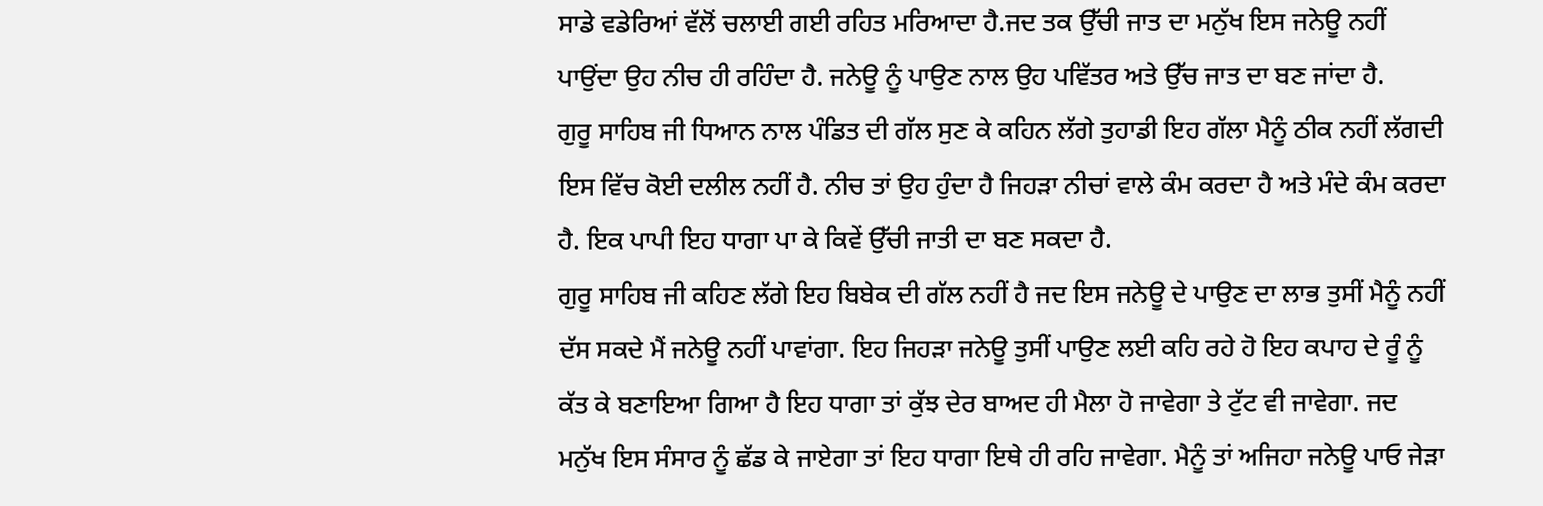ਸਾਡੇ ਵਡੇਰਿਆਂ ਵੱਲੋਂ ਚਲਾਈ ਗਈ ਰਹਿਤ ਮਰਿਆਦਾ ਹੈ.ਜਦ ਤਕ ਉੱਚੀ ਜਾਤ ਦਾ ਮਨੁੱਖ ਇਸ ਜਨੇਊ ਨਹੀਂ ਪਾਉਂਦਾ ਉਹ ਨੀਚ ਹੀ ਰਹਿੰਦਾ ਹੈ. ਜਨੇਊ ਨੂੰ ਪਾਉਣ ਨਾਲ ਉਹ ਪਵਿੱਤਰ ਅਤੇ ਉੱਚ ਜਾਤ ਦਾ ਬਣ ਜਾਂਦਾ ਹੈ.
ਗੁਰੂ ਸਾਹਿਬ ਜੀ ਧਿਆਨ ਨਾਲ ਪੰਡਿਤ ਦੀ ਗੱਲ ਸੁਣ ਕੇ ਕਹਿਨ ਲੱਗੇ ਤੁਹਾਡੀ ਇਹ ਗੱਲਾ ਮੈਨੂੰ ਠੀਕ ਨਹੀਂ ਲੱਗਦੀ ਇਸ ਵਿੱਚ ਕੋਈ ਦਲੀਲ ਨਹੀਂ ਹੈ. ਨੀਚ ਤਾਂ ਉਹ ਹੁੰਦਾ ਹੈ ਜਿਹੜਾ ਨੀਚਾਂ ਵਾਲੇ ਕੰਮ ਕਰਦਾ ਹੈ ਅਤੇ ਮੰਦੇ ਕੰਮ ਕਰਦਾ ਹੈ. ਇਕ ਪਾਪੀ ਇਹ ਧਾਗਾ ਪਾ ਕੇ ਕਿਵੇਂ ਉੱਚੀ ਜਾਤੀ ਦਾ ਬਣ ਸਕਦਾ ਹੈ.
ਗੁਰੂ ਸਾਹਿਬ ਜੀ ਕਹਿਣ ਲੱਗੇ ਇਹ ਬਿਬੇਕ ਦੀ ਗੱਲ ਨਹੀਂ ਹੈ ਜਦ ਇਸ ਜਨੇਊ ਦੇ ਪਾਉਣ ਦਾ ਲਾਭ ਤੁਸੀਂ ਮੈਨੂੰ ਨਹੀਂ ਦੱਸ ਸਕਦੇ ਮੈਂ ਜਨੇਊ ਨਹੀਂ ਪਾਵਾਂਗਾ. ਇਹ ਜਿਹੜਾ ਜਨੇਊ ਤੁਸੀਂ ਪਾਉਣ ਲਈ ਕਹਿ ਰਹੇ ਹੋ ਇਹ ਕਪਾਹ ਦੇ ਰੂੰ ਨੂੰ ਕੱਤ ਕੇ ਬਣਾਇਆ ਗਿਆ ਹੈ ਇਹ ਧਾਗਾ ਤਾਂ ਕੁੱਝ ਦੇਰ ਬਾਅਦ ਹੀ ਮੈਲਾ ਹੋ ਜਾਵੇਗਾ ਤੇ ਟੁੱਟ ਵੀ ਜਾਵੇਗਾ. ਜਦ ਮਨੁੱਖ ਇਸ ਸੰਸਾਰ ਨੂੰ ਛੱਡ ਕੇ ਜਾਏਗਾ ਤਾਂ ਇਹ ਧਾਗਾ ਇਥੇ ਹੀ ਰਹਿ ਜਾਵੇਗਾ. ਮੈਨੂੰ ਤਾਂ ਅਜਿਹਾ ਜਨੇਊ ਪਾਓ ਜੇੜਾ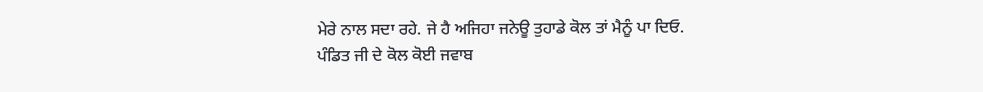ਮੇਰੇ ਨਾਲ ਸਦਾ ਰਹੇ. ਜੇ ਹੈ ਅਜਿਹਾ ਜਨੇਊ ਤੁਹਾਡੇ ਕੋਲ ਤਾਂ ਮੈਨੂੰ ਪਾ ਦਿਓ.
ਪੰਡਿਤ ਜੀ ਦੇ ਕੋਲ ਕੋਈ ਜਵਾਬ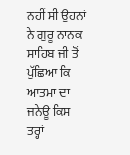ਨਹੀਂ ਸੀ ਉਹਨਾਂ ਨੇ ਗੁਰੂ ਨਾਨਕ ਸਾਹਿਬ ਜੀ ਤੋਂ ਪੁੱਛਿਆ ਕਿ ਆਤਮਾ ਦਾ ਜਨੇਊ ਕਿਸ ਤਰ੍ਹਾਂ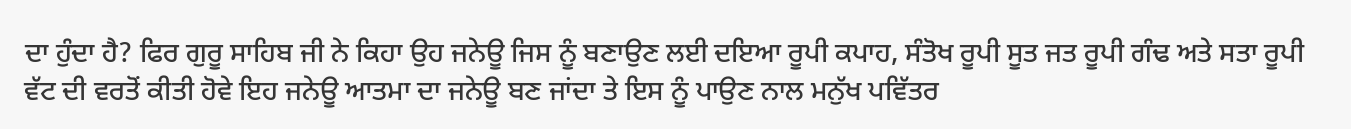ਦਾ ਹੁੰਦਾ ਹੈ? ਫਿਰ ਗੁਰੂ ਸਾਹਿਬ ਜੀ ਨੇ ਕਿਹਾ ਉਹ ਜਨੇਊ ਜਿਸ ਨੂੰ ਬਣਾਉਣ ਲਈ ਦਇਆ ਰੂਪੀ ਕਪਾਹ, ਸੰਤੋਖ ਰੂਪੀ ਸੂਤ ਜਤ ਰੂਪੀ ਗੰਢ ਅਤੇ ਸਤਾ ਰੂਪੀ ਵੱਟ ਦੀ ਵਰਤੋਂ ਕੀਤੀ ਹੋਵੇ ਇਹ ਜਨੇਊ ਆਤਮਾ ਦਾ ਜਨੇਊ ਬਣ ਜਾਂਦਾ ਤੇ ਇਸ ਨੂੰ ਪਾਉਣ ਨਾਲ ਮਨੁੱਖ ਪਵਿੱਤਰ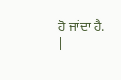ਹੋ ਜਾਂਦਾ ਹੈ.
|